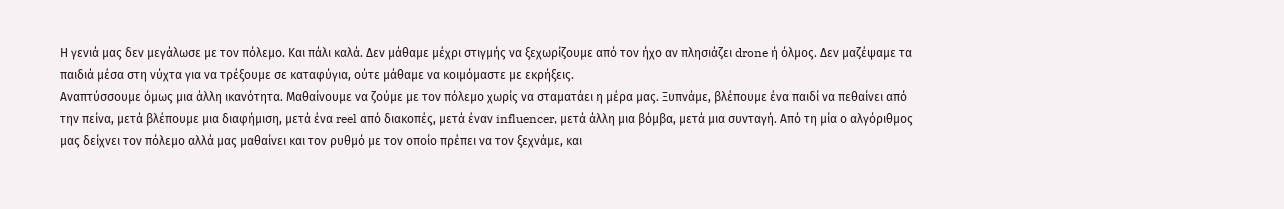Η γενιά μας δεν μεγάλωσε με τον πόλεμο. Και πάλι καλά. Δεν μάθαμε μέχρι στιγμής να ξεχωρίζουμε από τον ήχο αν πλησιάζει drone ή όλμος. Δεν μαζέψαμε τα παιδιά μέσα στη νύχτα για να τρέξουμε σε καταφύγια, ούτε μάθαμε να κοιμόμαστε με εκρήξεις.
Αναπτύσσουμε όμως μια άλλη ικανότητα. Μαθαίνουμε να ζούμε με τον πόλεμο χωρίς να σταματάει η μέρα μας. Ξυπνάμε, βλέπουμε ένα παιδί να πεθαίνει από την πείνα, μετά βλέπουμε μια διαφήμιση, μετά ένα reel από διακοπές, μετά έναν influencer, μετά άλλη μια βόμβα, μετά μια συνταγή. Από τη μία ο αλγόριθμος μας δείχνει τον πόλεμο αλλά μας μαθαίνει και τον ρυθμό με τον οποίο πρέπει να τον ξεχνάμε, και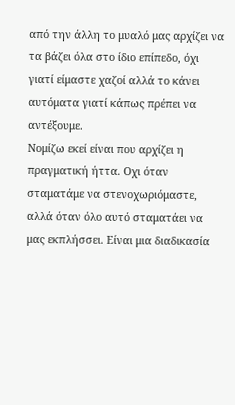από την άλλη το μυαλό μας αρχίζει να τα βάζει όλα στο ίδιο επίπεδο, όχι γιατί είμαστε χαζοί αλλά το κάνει αυτόματα γιατί κάπως πρέπει να αντέξουμε.
Νομίζω εκεί είναι που αρχίζει η πραγματική ήττα. Οχι όταν σταματάμε να στενοχωριόμαστε, αλλά όταν όλο αυτό σταματάει να μας εκπλήσσει. Είναι μια διαδικασία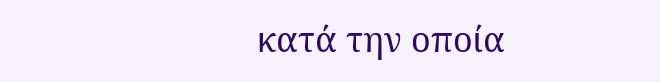κατά την οποία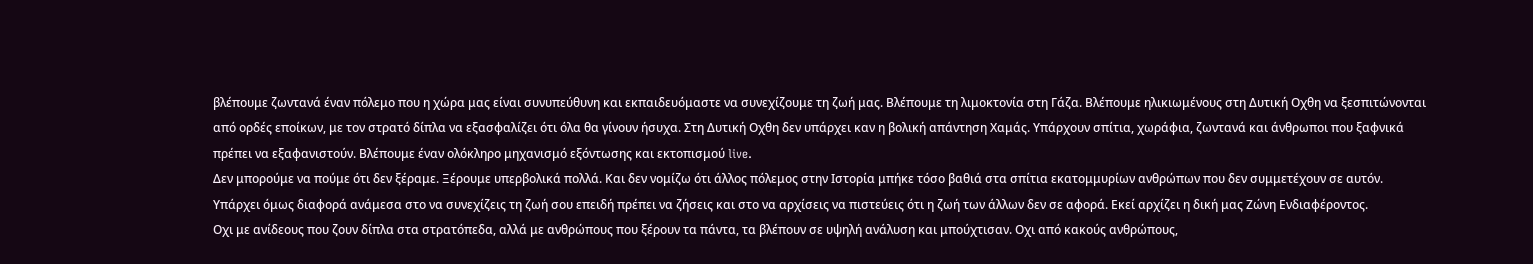βλέπουμε ζωντανά έναν πόλεμο που η χώρα μας είναι συνυπεύθυνη και εκπαιδευόμαστε να συνεχίζουμε τη ζωή μας. Βλέπουμε τη λιμοκτονία στη Γάζα. Βλέπουμε ηλικιωμένους στη Δυτική Οχθη να ξεσπιτώνονται από ορδές εποίκων, με τον στρατό δίπλα να εξασφαλίζει ότι όλα θα γίνουν ήσυχα. Στη Δυτική Οχθη δεν υπάρχει καν η βολική απάντηση Χαμάς. Υπάρχουν σπίτια, χωράφια, ζωντανά και άνθρωποι που ξαφνικά πρέπει να εξαφανιστούν. Βλέπουμε έναν ολόκληρο μηχανισμό εξόντωσης και εκτοπισμού live.
Δεν μπορούμε να πούμε ότι δεν ξέραμε. Ξέρουμε υπερβολικά πολλά. Και δεν νομίζω ότι άλλος πόλεμος στην Ιστορία μπήκε τόσο βαθιά στα σπίτια εκατομμυρίων ανθρώπων που δεν συμμετέχουν σε αυτόν. Υπάρχει όμως διαφορά ανάμεσα στο να συνεχίζεις τη ζωή σου επειδή πρέπει να ζήσεις και στο να αρχίσεις να πιστεύεις ότι η ζωή των άλλων δεν σε αφορά. Εκεί αρχίζει η δική μας Ζώνη Ενδιαφέροντος.
Οχι με ανίδεους που ζουν δίπλα στα στρατόπεδα, αλλά με ανθρώπους που ξέρουν τα πάντα, τα βλέπουν σε υψηλή ανάλυση και μπούχτισαν. Οχι από κακούς ανθρώπους,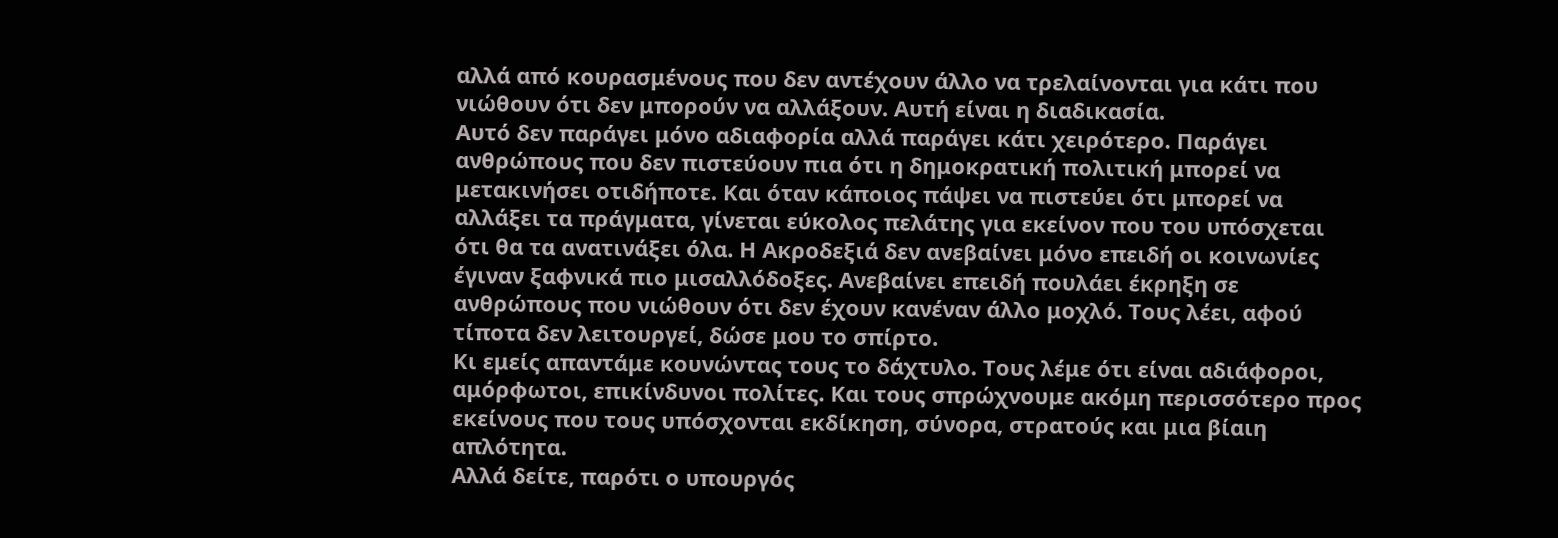αλλά από κουρασμένους που δεν αντέχουν άλλο να τρελαίνονται για κάτι που νιώθουν ότι δεν μπορούν να αλλάξουν. Αυτή είναι η διαδικασία.
Αυτό δεν παράγει μόνο αδιαφορία αλλά παράγει κάτι χειρότερο. Παράγει ανθρώπους που δεν πιστεύουν πια ότι η δημοκρατική πολιτική μπορεί να μετακινήσει οτιδήποτε. Και όταν κάποιος πάψει να πιστεύει ότι μπορεί να αλλάξει τα πράγματα, γίνεται εύκολος πελάτης για εκείνον που του υπόσχεται ότι θα τα ανατινάξει όλα. Η Ακροδεξιά δεν ανεβαίνει μόνο επειδή οι κοινωνίες έγιναν ξαφνικά πιο μισαλλόδοξες. Ανεβαίνει επειδή πουλάει έκρηξη σε ανθρώπους που νιώθουν ότι δεν έχουν κανέναν άλλο μοχλό. Τους λέει, αφού τίποτα δεν λειτουργεί, δώσε μου το σπίρτο.
Κι εμείς απαντάμε κουνώντας τους το δάχτυλο. Τους λέμε ότι είναι αδιάφοροι, αμόρφωτοι, επικίνδυνοι πολίτες. Και τους σπρώχνουμε ακόμη περισσότερο προς εκείνους που τους υπόσχονται εκδίκηση, σύνορα, στρατούς και μια βίαιη απλότητα.
Αλλά δείτε, παρότι ο υπουργός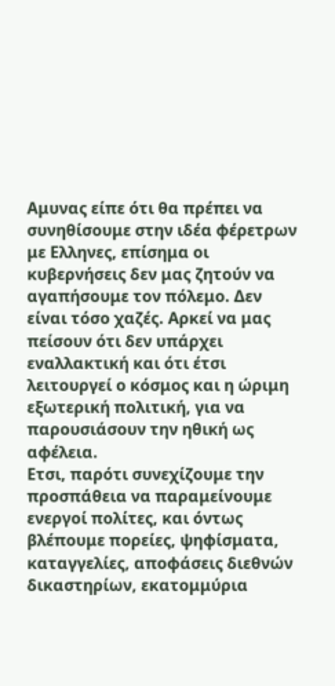Αμυνας είπε ότι θα πρέπει να συνηθίσουμε στην ιδέα φέρετρων με Ελληνες, επίσημα οι κυβερνήσεις δεν μας ζητούν να αγαπήσουμε τον πόλεμο. Δεν είναι τόσο χαζές. Αρκεί να μας πείσουν ότι δεν υπάρχει εναλλακτική και ότι έτσι λειτουργεί ο κόσμος και η ώριμη εξωτερική πολιτική, για να παρουσιάσουν την ηθική ως αφέλεια.
Ετσι, παρότι συνεχίζουμε την προσπάθεια να παραμείνουμε ενεργοί πολίτες, και όντως βλέπουμε πορείες, ψηφίσματα, καταγγελίες, αποφάσεις διεθνών δικαστηρίων, εκατομμύρια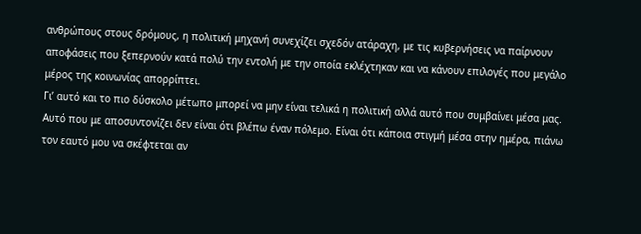ανθρώπους στους δρόμους, η πολιτική μηχανή συνεχίζει σχεδόν ατάραχη, με τις κυβερνήσεις να παίρνουν αποφάσεις που ξεπερνούν κατά πολύ την εντολή με την οποία εκλέχτηκαν και να κάνουν επιλογές που μεγάλο μέρος της κοινωνίας απορρίπτει.
Γι’ αυτό και το πιο δύσκολο μέτωπο μπορεί να μην είναι τελικά η πολιτική αλλά αυτό που συμβαίνει μέσα μας. Αυτό που με αποσυντονίζει δεν είναι ότι βλέπω έναν πόλεμο. Είναι ότι κάποια στιγμή μέσα στην ημέρα, πιάνω τον εαυτό μου να σκέφτεται αν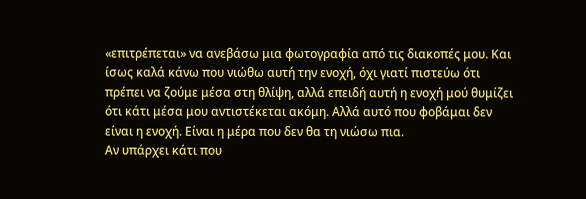«επιτρέπεται» να ανεβάσω μια φωτογραφία από τις διακοπές μου. Και ίσως καλά κάνω που νιώθω αυτή την ενοχή, όχι γιατί πιστεύω ότι πρέπει να ζούμε μέσα στη θλίψη, αλλά επειδή αυτή η ενοχή μού θυμίζει ότι κάτι μέσα μου αντιστέκεται ακόμη. Αλλά αυτό που φοβάμαι δεν είναι η ενοχή. Είναι η μέρα που δεν θα τη νιώσω πια.
Αν υπάρχει κάτι που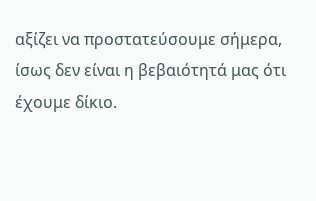αξίζει να προστατεύσουμε σήμερα, ίσως δεν είναι η βεβαιότητά μας ότι έχουμε δίκιο.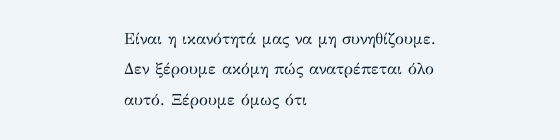Είναι η ικανότητά μας να μη συνηθίζουμε. Δεν ξέρουμε ακόμη πώς ανατρέπεται όλο αυτό. Ξέρουμε όμως ότι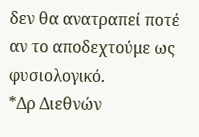δεν θα ανατραπεί ποτέ αν το αποδεχτούμε ως φυσιολογικό.
*Δρ Διεθνών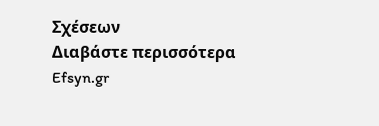Σχέσεων
Διαβάστε περισσότερα
Efsyn.gr